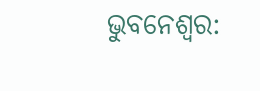ଭୁବନେଶ୍ବର: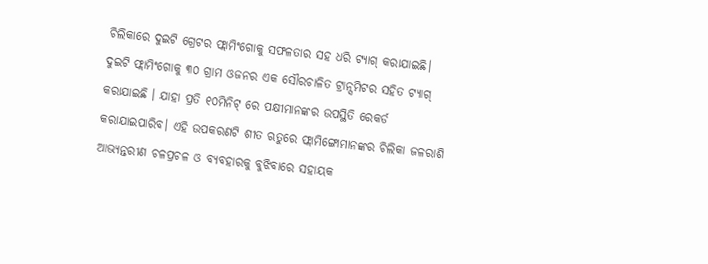ଚିଲିକାରେ ଦୁଇଟି ଗ୍ରେଟର ଫ୍ଲାମିଂଗୋକୁ ସଫଳତାର ସହ ଧରି ଟ୍ୟାଗ୍ କରାଯାଇଛି। ଦୁଇଟି ଫ୍ଲାମିଂଗୋକୁ ୩୦ ଗ୍ରାମ ଓଜନର ଏକ ସୌରଚାଳିତ ଟ୍ରାନ୍ସମିଟର ସହିତ ଟ୍ୟାଗ୍ କରାଯାଇଛି । ଯାହା ପ୍ରତି ୧୦ମିନିଟ୍ ରେ ପକ୍ଷୀମାନଙ୍କର ଉପସ୍ଥିତି ରେକର୍ଡ କରାଯାଇପାରିବ। ଏହି ଉପକରଣଟି ଶୀତ ଋତୁରେ ଫ୍ଲାମିଙ୍ଗୋମାନଙ୍କର ଚିଲିକା ଜଳରାଶି ଆଭ୍ୟନ୍ତରୀଣ ଚଳପ୍ରଚଳ ଓ ବ୍ୟବହାରକୁ ବୁଝିବାରେ ସହାୟକ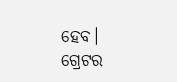ହେବ। ଗ୍ରେଟର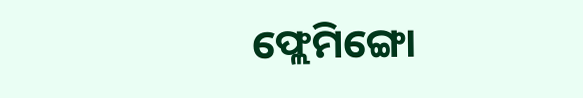ଫ୍ଲେମିଙ୍ଗୋ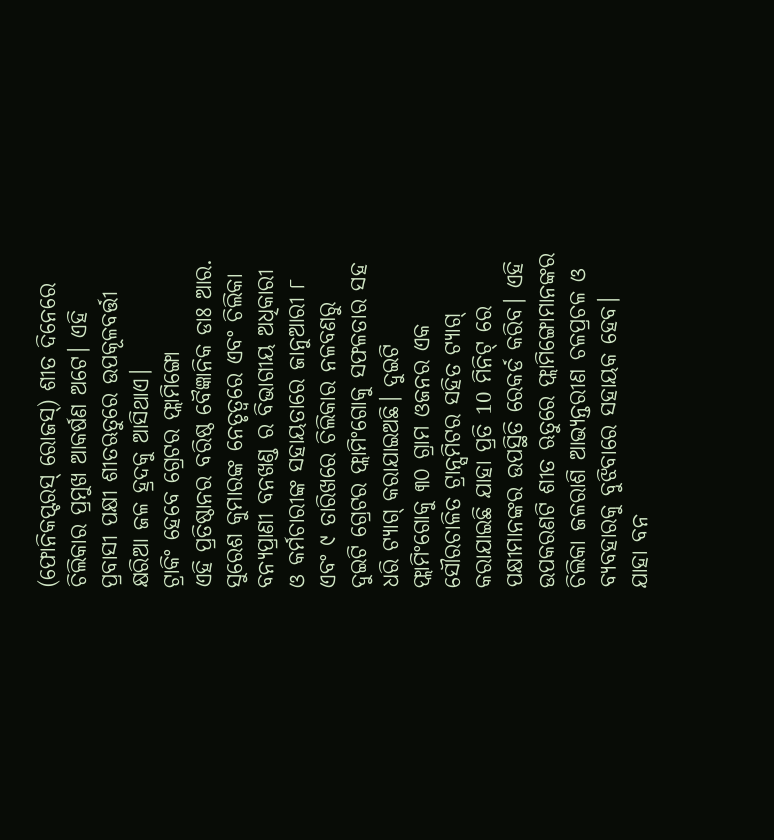(ଫୋନିକପ୍ଟରସ୍ ରୋଜସ୍) ଶୀତ ଦିନେରେ ଚିଲିକାର ପ୍ରମୁଖ ଆକର୍ଷଣ ଅଟେ। ଏହି ପ୍ରବାସୀ ପକ୍ଷୀ ଶୀତଋତୁରେ ଉପକୂଳବର୍ତ୍ତୀ କ୍ଷରିଆ ଜଳ ହ୍ରଦକୁ ଆସିଥାଏ।
ଟ୍ରାକିଂ ହେବେ ଗ୍ରେଟର ଫ୍ଲାମିଙ୍ଗୋ
ଏହି ପ୍ରତିଷ୍ଠାନର ବରିଷ୍ଠ ବୈଜ୍ଞାନିକ ଡାଃ ଆର. ସୁରେଶ କୁମାରଙ୍କ ନେତୃତ୍ୱରେ ଏବଂ ଚିଲିକା ବନ୍ୟପ୍ରାଣୀ ବନଖଣ୍ଡ ର ବିଭାଗୀୟ ଅଧିକାରୀ ଓ କର୍ମଚାରୀଙ୍କ ସହାୟତାରେ ଜାନୁଆରୀ ୮ ଏବଂ ୯ ତାରିଖରେ ଚିଲିକାର ନଳବଣରୁ ଦୁଇଟି ଗ୍ରେଟର ଫ୍ଲାମିଂଗୋକୁ ସଫଳତାର ସହ ଧରି ଟ୍ୟାଗ୍ କରାଯାଇଅଛି। ଦୁଇଟି ଫ୍ଲାମିଂଗୋକୁ ୩୦ ଗ୍ରାମ ଓଜନର ଏକ ସୌରଚାଳିତ ଟ୍ରାନ୍ସମିଟର ସହିତ ଟ୍ୟାଗ୍ କରାଯାଇଛି ଯାହା ପ୍ରତି 10 ମିନିଟ୍ ରେ ପକ୍ଷୀମାନଙ୍କର ଉପସ୍ଥିତି ରେକର୍ଡ କରିବ। ଏହି ଉପକରଣଟି ଶୀତ ଋତୁରେ ଫ୍ଲାମିଙ୍ଗୋମାନଙ୍କର ଚିଲିକା ଜଳରାଶି ଆଭ୍ୟନ୍ତରୀଣ ଚଳପ୍ରଚଳ ଓ ବ୍ୟବହାରକୁ ବୁଝିବାରେ ସହାୟକ ହେବ। ଯାହା ବନ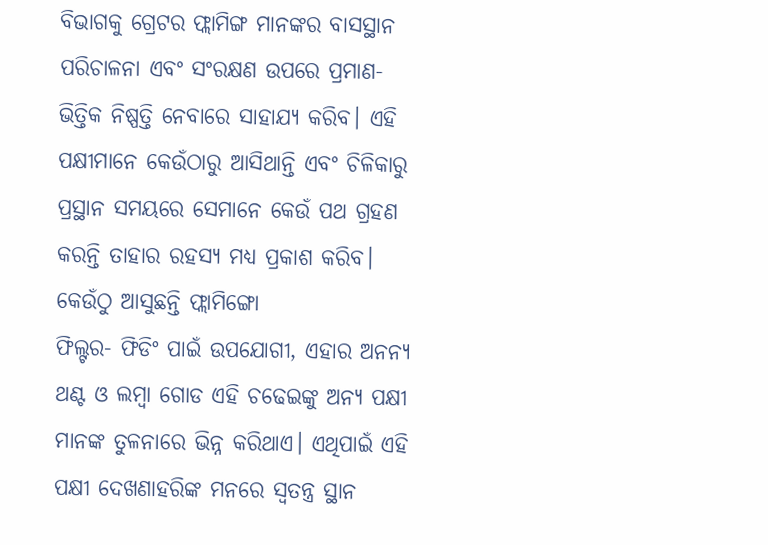ବିଭାଗକୁ ଗ୍ରେଟର ଫ୍ଲାମିଙ୍ଗ ମାନଙ୍କର ବାସସ୍ଥାନ ପରିଚାଳନା ଏବଂ ସଂରକ୍ଷଣ ଉପରେ ପ୍ରମାଣ-ଭିତ୍ତିକ ନିଷ୍ପତ୍ତି ନେବାରେ ସାହାଯ୍ୟ କରିବ। ଏହି ପକ୍ଷୀମାନେ କେଉଁଠାରୁ ଆସିଥାନ୍ତି ଏବଂ ଚିଳିକାରୁ ପ୍ରସ୍ଥାନ ସମୟରେ ସେମାନେ କେଉଁ ପଥ ଗ୍ରହଣ କରନ୍ତି ତାହାର ରହସ୍ୟ ମଧ୍ୟ ପ୍ରକାଶ କରିବ।
କେଉଁଠୁ ଆସୁଛନ୍ତି ଫ୍ଲାମିଙ୍ଗୋ
ଫିଲ୍ଟର- ଫିଡିଂ ପାଇଁ ଉପଯୋଗୀ, ଏହାର ଅନନ୍ୟ ଥଣ୍ଟ ଓ ଲମ୍ବା ଗୋଡ ଏହି ଚଢେଇଙ୍କୁ ଅନ୍ୟ ପକ୍ଷୀ ମାନଙ୍କ ତୁଳନାରେ ଭିନ୍ନ କରିଥାଏ। ଏଥିପାଇଁ ଏହି ପକ୍ଷୀ ଦେଖଣାହରିଙ୍କ ମନରେ ସ୍ୱତନ୍ତ୍ର ସ୍ଥାନ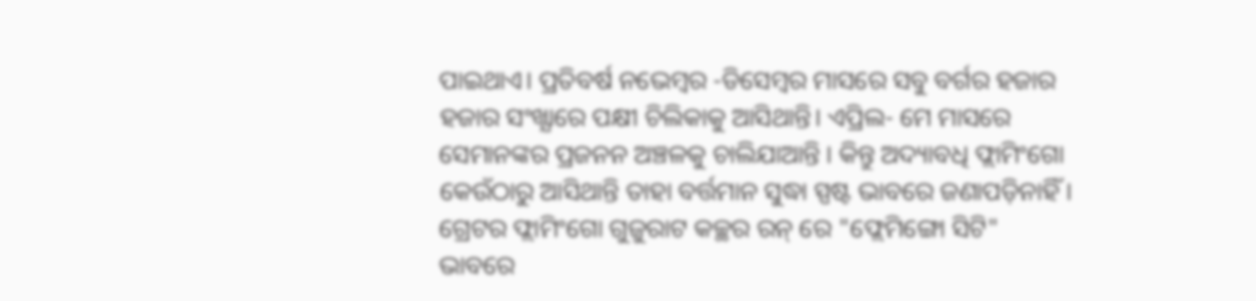ପାଇଥାଏ। ପ୍ରତିବର୍ଷ ନଭେମ୍ବର -ଡିସେମ୍ବର ମାସରେ ସବୁ ବର୍ଗର ହଜାର ହଜାର ସଂଖ୍ଯାରେ ପକ୍ଷୀ ଚିଲିକାକୁ ଆସିଥାନ୍ତି। ଏପ୍ରିଲ- ମେ ମାସରେ ସେମାନଙ୍କର ପ୍ରଜନନ ଅଞ୍ଚଳକୁ ଚାଲିଯାଆନ୍ତି । କିନ୍ତୁ ଅଦ୍ୟାବଧି ଫ୍ଲାମିଂଗୋ କେଉଁଠାରୁ ଆସିଥାନ୍ତି ତାହା ବର୍ତ୍ତମାନ ସୁଦ୍ଧା ସ୍ପଷ୍ଟ ଭାବରେ ଜଣାପଡ଼ିନାହିଁ। ଗ୍ରେଟର ଫ୍ଲାମିଂଗୋ ଗୁଜୁରାଟ କଚ୍ଛର ରନ୍ ରେ "ଫ୍ଲେମିଙ୍ଗୋ ସିଟି" ଭାବରେ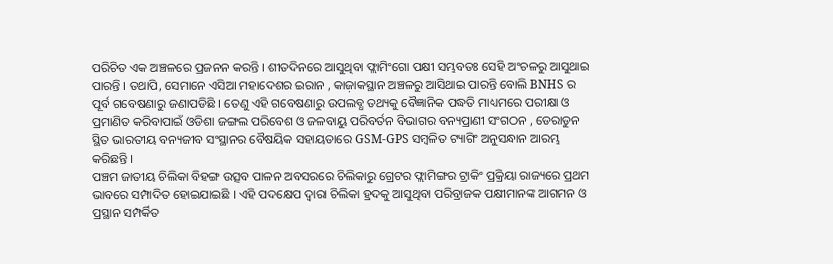ପରିଚିତ ଏକ ଅଞ୍ଚଳରେ ପ୍ରଜନନ କରନ୍ତି । ଶୀତଦିନରେ ଆସୁଥିବା ଫ୍ଲାମିଂଗୋ ପକ୍ଷୀ ସମ୍ଭବତଃ ସେହି ଅଂଚଳରୁ ଆସୁଥାଇ ପାରନ୍ତି । ତଥାପି, ସେମାନେ ଏସିଆ ମହାଦେଶର ଇରାନ , କାଜ଼ାକସ୍ଥାନ ଅଞ୍ଚଳରୁ ଆସିଥାଇ ପାରନ୍ତି ବୋଲି BNHS ର ପୂର୍ବ ଗବେଷଣାରୁ ଜଣାପଡିଛି । ତେଣୁ ଏହି ଗବେଷଣାରୁ ଉପଲବ୍ଧ ତଥ୍ୟକୁ ବୈଜ୍ଞାନିକ ପଦ୍ଧତି ମାଧ୍ୟମରେ ପରୀକ୍ଷା ଓ ପ୍ରମାଣିତ କରିବାପାଇଁ ଓଡିଶା ଜଙ୍ଗଲ ପରିବେଶ ଓ ଜଳବାୟୁ ପରିବର୍ତନ ବିଭାଗର ବନ୍ୟପ୍ରାଣୀ ସଂଗଠନ , ଡେରାଡୁନ ସ୍ଥିତ ଭାରତୀୟ ବନ୍ୟଜୀବ ସଂସ୍ଥାନର ବୈଷୟିକ ସହାୟତାରେ GSM-GPS ସମ୍ବଳିତ ଟ୍ୟାଗିଂ ଅନୁସନ୍ଧାନ ଆରମ୍ଭ କରିଛନ୍ତି ।
ପଞ୍ଚମ ଜାତୀୟ ଚିଲିକା ବିହଙ୍ଗ ଉତ୍ସବ ପାଳନ ଅବସରରେ ଚିଲିକାରୁ ଗ୍ରେଟର ଫ୍ଲାମିଙ୍ଗର ଟ୍ରାକିଂ ପ୍ରକ୍ରିୟା ରାଜ୍ୟରେ ପ୍ରଥମ ଭାବରେ ସମ୍ପାଦିତ ହୋଇଯାଇଛି । ଏହି ପଦକ୍ଷେପ ଦ୍ୱାରା ଚିଲିକା ହ୍ରଦକୁ ଆସୁଥିବା ପରିବ୍ରାଜକ ପକ୍ଷୀମାନଙ୍କ ଆଗମନ ଓ ପ୍ରସ୍ଥାନ ସମ୍ପର୍କିତ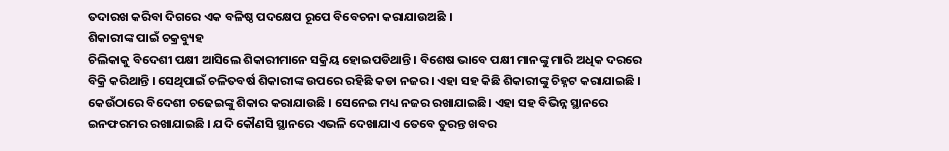ତଦାରଖ କରିବା ଦିଗରେ ଏକ ବଳିଷ୍ଠ ପଦକ୍ଷେପ ରୂପେ ବିବେଚନା କରାଯାଉଅଛି ।
ଶିକାରୀଙ୍କ ପାଇଁ ଚକ୍ରବ୍ୟୁହ
ଚିଲିକାକୁ ବିଦେଶୀ ପକ୍ଷୀ ଆସିଲେ ଶିକାରୀମାନେ ସକ୍ରିୟ ହୋଇପଡିଥାନ୍ତି । ବିଶେଷ ଭାବେ ପକ୍ଷୀ ମାନଙ୍କୁ ମାରି ଅଧିକ ଦରରେ ବିକ୍ରି କରିଥାନ୍ତି । ସେଥିପାଇଁ ଚଳିତବର୍ଷ ଶିକାରୀଙ୍କ ଉପରେ ରହିଛି କଡା ନଜର । ଏହା ସହ କିଛି ଶିକାରୀଙ୍କୁ ଚିହ୍ନଟ କରାଯାଇଛି । କେଉଁଠାରେ ବିଦେଶୀ ଚଢେଇଙ୍କୁ ଶିକାର କରାଯାଉଛି । ସେନେଇ ମଧ୍ୟ ନଜର ରଖାଯାଇଛି। ଏହା ସହ ବିଭିନ୍ନ ସ୍ଥାନରେ ଇନଫରମର ରଖାଯାଇଛି । ଯଦି କୌଣସି ସ୍ଥାନରେ ଏଭଳି ଦେଖାଯାଏ ତେବେ ତୁରନ୍ତ ଖବର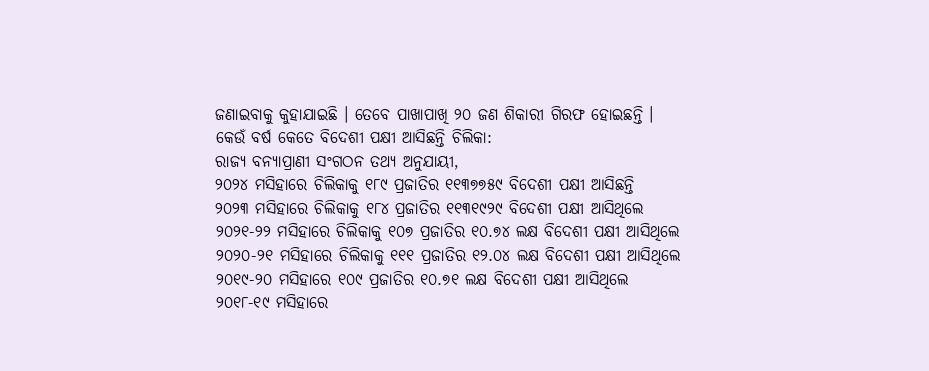ଜଣାଇବାକୁ କୁହାଯାଇଛି । ତେବେ ପାଖାପାଖି ୨୦ ଜଣ ଶିକାରୀ ଗିରଫ ହୋଇଛନ୍ତି ।
କେଉଁ ବର୍ଷ କେତେ ବିଦେଶୀ ପକ୍ଷୀ ଆସିଛନ୍ତି ଚିଲିକା:
ରାଜ୍ୟ ବନ୍ୟାପ୍ରାଣୀ ସଂଗଠନ ତଥ୍ୟ ଅନୁଯାୟୀ,
୨୦୨୪ ମସିହାରେ ଚିଲିକାକୁ ୧୮୯ ପ୍ରଜାତିର ୧୧୩୭୭୫୯ ବିଦେଶୀ ପକ୍ଷୀ ଆସିଛନ୍ତି
୨୦୨୩ ମସିହାରେ ଚିଲିକାକୁ ୧୮୪ ପ୍ରଜାତିର ୧୧୩୧୯୨୯ ବିଦେଶୀ ପକ୍ଷୀ ଆସିଥିଲେ
୨୦୨୧-୨୨ ମସିହାରେ ଚିଲିକାକୁ ୧୦୭ ପ୍ରଜାତିର ୧୦.୭୪ ଲକ୍ଷ ବିଦେଶୀ ପକ୍ଷୀ ଆସିଥିଲେ
୨୦୨୦-୨୧ ମସିହାରେ ଚିଲିକାକୁ ୧୧୧ ପ୍ରଜାତିର ୧୨.୦୪ ଲକ୍ଷ ବିଦେଶୀ ପକ୍ଷୀ ଆସିଥିଲେ
୨୦୧୯-୨୦ ମସିହାରେ ୧୦୯ ପ୍ରଜାତିର ୧୦.୭୧ ଲକ୍ଷ ବିଦେଶୀ ପକ୍ଷୀ ଆସିଥିଲେ
୨୦୧୮-୧୯ ମସିହାରେ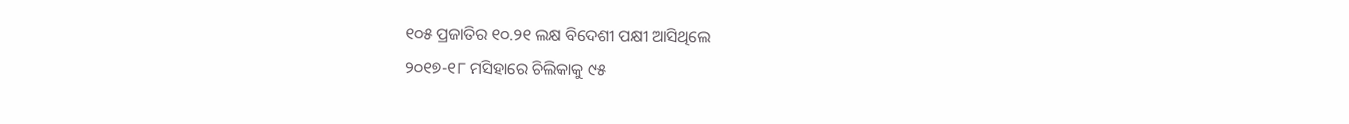୧୦୫ ପ୍ରଜାତିର ୧୦.୨୧ ଲକ୍ଷ ବିଦେଶୀ ପକ୍ଷୀ ଆସିଥିଲେ
୨୦୧୭-୧୮ ମସିହାରେ ଚିଲିକାକୁ ୯୫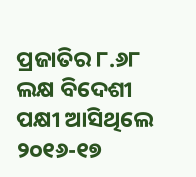ପ୍ରଜାତିର ୮.୬୮ ଲକ୍ଷ ବିଦେଶୀ ପକ୍ଷୀ ଆସିଥିଲେ
୨୦୧୬-୧୭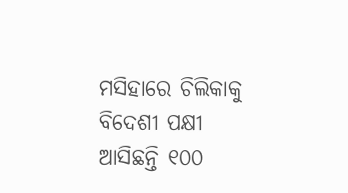ମସିହାରେ ଚିଲିକାକୁ ବିଦେଶୀ ପକ୍ଷୀ ଆସିଛନ୍ତି ୧୦୦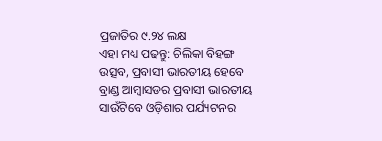ପ୍ରଜାତିର ୯.୨୪ ଲକ୍ଷ
ଏହା ମଧ୍ୟ ପଢନ୍ତୁ: ଚିଲିକା ବିହଙ୍ଗ ଉତ୍ସବ, ପ୍ରବାସୀ ଭାରତୀୟ ହେବେ ବ୍ରାଣ୍ଡ ଆମ୍ବାସଡର ପ୍ରବାସୀ ଭାରତୀୟ ସାଉଁଟିବେ ଓଡ଼ିଶାର ପର୍ଯ୍ୟଟନର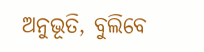ଅନୁଭୂତି, ବୁଲିବେ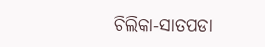ଚିଲିକା-ସାତପଡା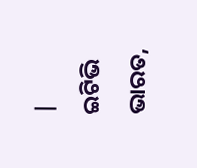|
ଇଟିଭି ଭାରତ,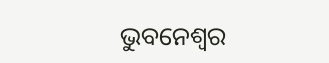ଭୁବନେଶ୍ବର